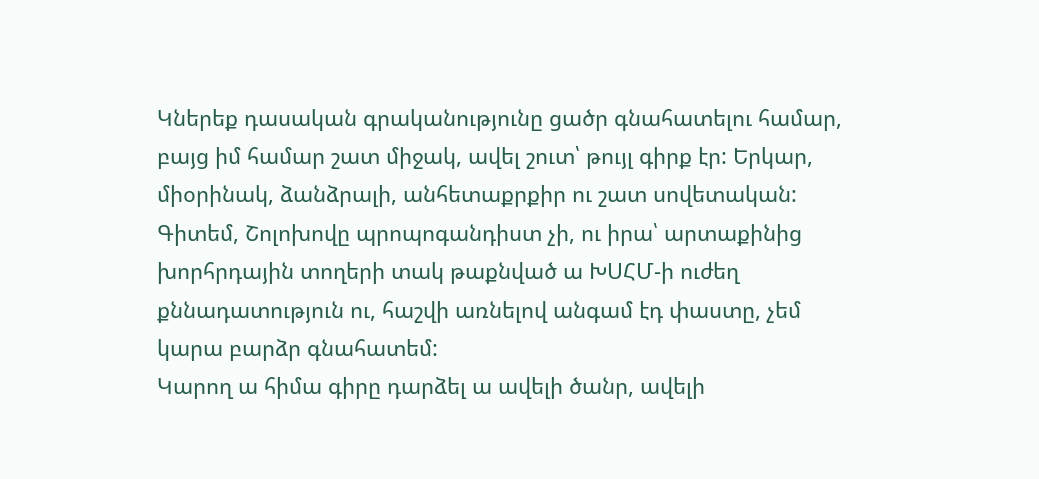Կներեք դասական գրականությունը ցածր գնահատելու համար, բայց իմ համար շատ միջակ, ավել շուտ՝ թույլ գիրք էր: Երկար, միօրինակ, ձանձրալի, անհետաքրքիր ու շատ սովետական:
Գիտեմ, Շոլոխովը պրոպոգանդիստ չի, ու իրա՝ արտաքինից խորհրդային տողերի տակ թաքնված ա ԽՍՀՄ-ի ուժեղ քննադատություն ու, հաշվի առնելով անգամ էդ փաստը, չեմ կարա բարձր գնահատեմ:
Կարող ա հիմա գիրը դարձել ա ավելի ծանր, ավելի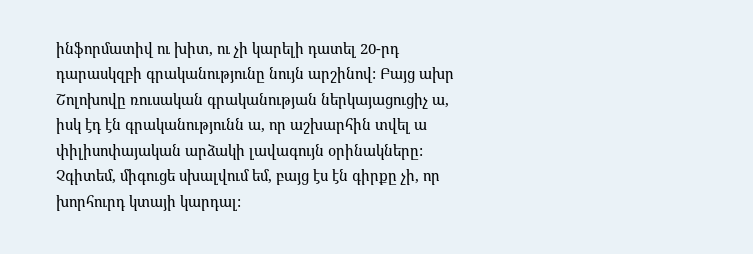ինֆորմատիվ ու խիտ, ու չի կարելի դատել 20-րդ դարասկզբի գրականությունը նույն արշինով: Բայց ախր Շոլոխովը ռուսական գրականության ներկայացուցիչ ա, իսկ էդ էն գրականությունն ա, որ աշխարհին տվել ա փիլիսոփայական արձակի լավագույն օրինակները:
Չգիտեմ, միգուցե սխալվում եմ, բայց էս էն գիրքը չի, որ խորհուրդ կտայի կարդալ: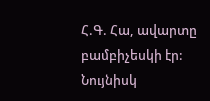Հ.Գ. Հա, ավարտը բամբիչեսկի էր: Նույնիսկ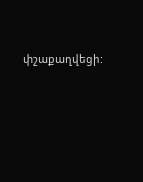փշաքաղվեցի: